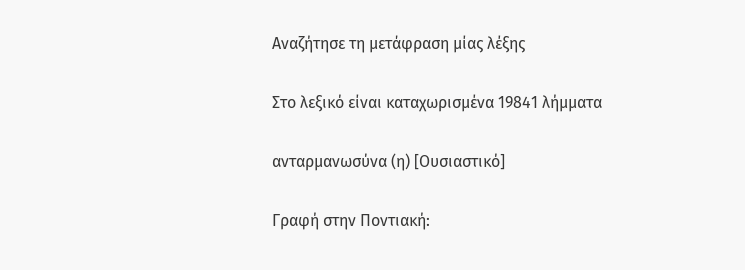Αναζήτησε τη μετάφραση μίας λέξης

Στο λεξικό είναι καταχωρισμένα 19841 λήμματα

ανταρμανωσύνα (η) [Ουσιαστικό]

Γραφή στην Ποντιακή: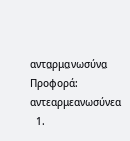αντα̤ρμα̤νωσύνα̤ Προφορά: αντεαρμεανωσύνεα
  1.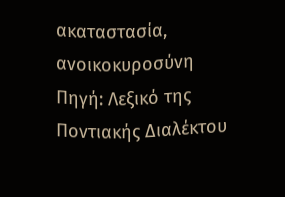ακαταστασία, ανοικοκυροσύνη Πηγή: Λεξικό της Ποντιακής Διαλέκτου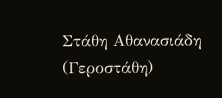Στάθη Αθανασιάδη (Γεροστάθη)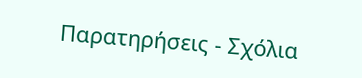Παρατηρήσεις - Σχόλια